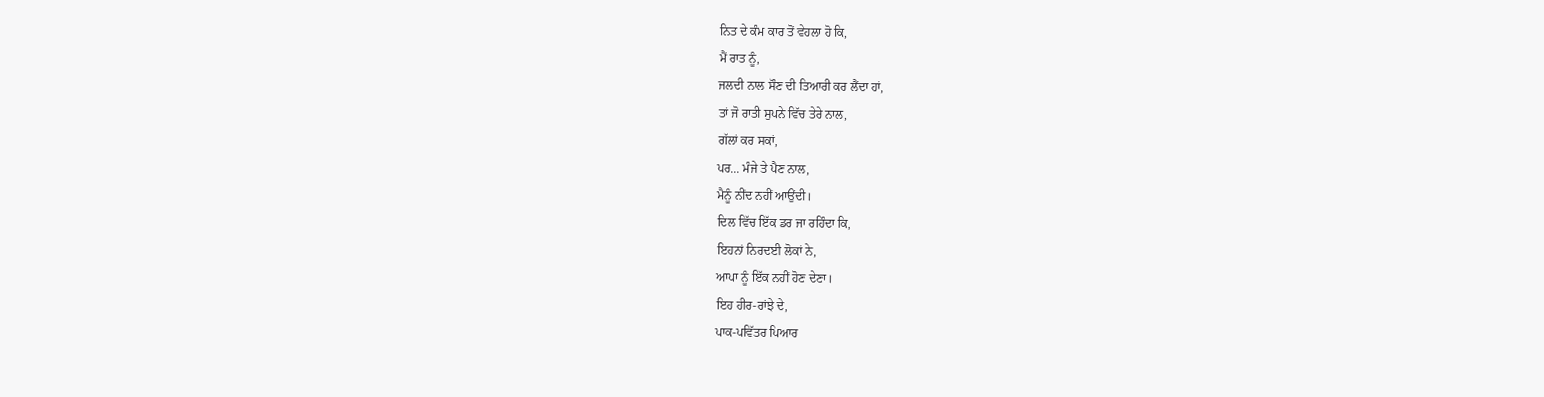ਨਿਤ ਦੇ ਕੰਮ ਕਾਰ ਤੋਂ ਵੇਹਲਾ ਹੋ ਕਿ,
ਮੈਂ ਰਾਤ ਨੂੰ,
ਜਲਦੀ ਨਾਲ ਸੌਣ ਦੀ ਤਿਆਰੀ ਕਰ ਲੈਂਦਾ ਹਾਂ,
ਤਾਂ ਜੋ ਰਾਤੀ ਸੁਪਨੇ ਵਿੱਚ ਤੇਰੇ ਨਾਲ,
ਗੱਲਾਂ ਕਰ ਸਕਾਂ,
ਪਰ... ਮੰਜੇ ਤੇ ਪੈਣ ਨਾਲ,
ਮੈਨੂੰ ਨੀਂਦ ਨਹੀਂ ਆਉਂਦੀ।
ਦਿਲ ਵਿੱਚ ਇੱਕ ਡਰ ਜਾ ਰਹਿੰਦਾ ਕਿ,
ਇਹਨਾਂ ਨਿਰਦਈ ਲੋਕਾਂ ਨੇ,
ਆਪਾ ਨੂੰ ਇੱਕ ਨਹੀਂ ਹੋਣ ਦੇਣਾ।
ਇਹ ਹੀਰ-ਰਾਂਝੇ ਦੇ,
ਪਾਕ-ਪਵਿੱਤਰ ਪਿਆਰ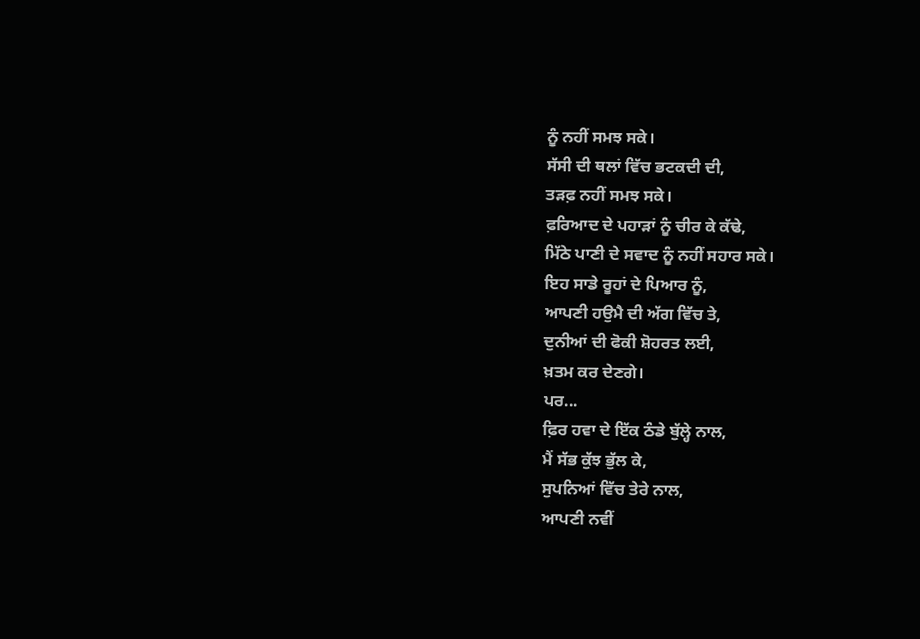ਨੂੰ ਨਹੀਂ ਸਮਝ ਸਕੇ।
ਸੱਸੀ ਦੀ ਥਲਾਂ ਵਿੱਚ ਭਟਕਦੀ ਦੀ,
ਤੜਫ਼ ਨਹੀਂ ਸਮਝ ਸਕੇ।
ਫ਼ਰਿਆਦ ਦੇ ਪਹਾੜਾਂ ਨੂੰ ਚੀਰ ਕੇ ਕੱਢੇ,
ਮਿੱਠੇ ਪਾਣੀ ਦੇ ਸਵਾਦ ਨੂੰ ਨਹੀਂ ਸਹਾਰ ਸਕੇ।
ਇਹ ਸਾਡੇ ਰੂਹਾਂ ਦੇ ਪਿਆਰ ਨੂੰ,
ਆਪਣੀ ਹਉਮੈ ਦੀ ਅੱਗ ਵਿੱਚ ਤੇ,
ਦੁਨੀਆਂ ਦੀ ਫੋਕੀ ਸ਼ੋਹਰਤ ਲਈ,
ਖ਼ਤਮ ਕਰ ਦੇਣਗੇ।
ਪਰ...
ਫ਼ਿਰ ਹਵਾ ਦੇ ਇੱਕ ਠੰਡੇ ਬੁੱਲ੍ਹੇ ਨਾਲ,
ਮੈਂ ਸੱਭ ਕੁੱਝ ਭੁੱਲ ਕੇ,
ਸੁਪਨਿਆਂ ਵਿੱਚ ਤੇਰੇ ਨਾਲ,
ਆਪਣੀ ਨਵੀਂ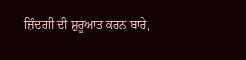ਜ਼ਿੰਦਗੀ ਦੀ ਸ਼ੁਰੂਆਤ ਕਰਨ ਬਾਰੇ,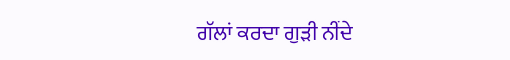ਗੱਲਾਂ ਕਰਦਾ ਗੁੜੀ ਨੀਂਦੇ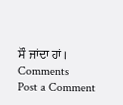ਸੌ ਜਾਂਦਾ ਹਾਂ।
Comments
Post a Comment